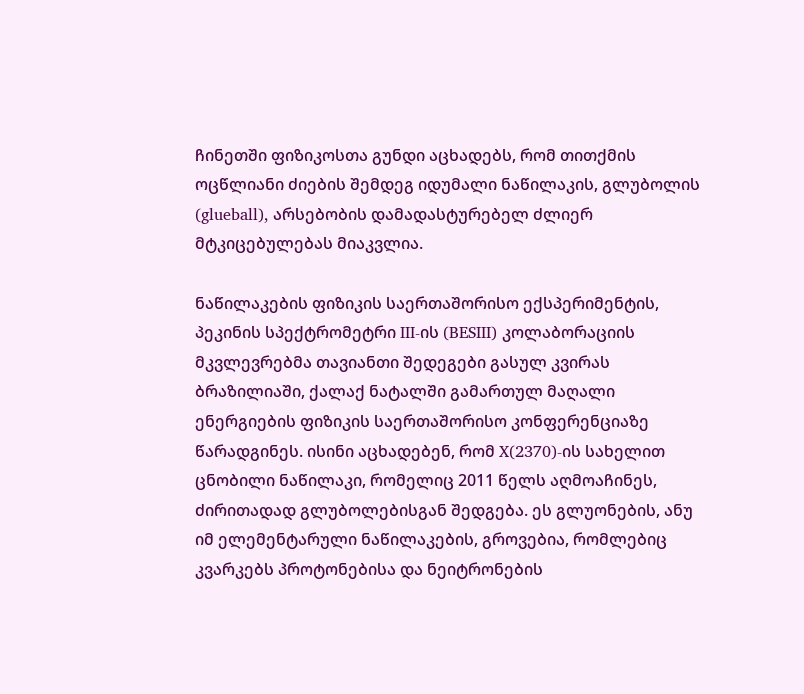ჩინეთში ფიზიკოსთა გუნდი აცხადებს, რომ თითქმის ოცწლიანი ძიების შემდეგ იდუმალი ნაწილაკის, გლუბოლის (glueball), არსებობის დამადასტურებელ ძლიერ მტკიცებულებას მიაკვლია.

ნაწილაკების ფიზიკის საერთაშორისო ექსპერიმენტის, პეკინის სპექტრომეტრი III-ის (BESIII) კოლაბორაციის მკვლევრებმა თავიანთი შედეგები გასულ კვირას ბრაზილიაში, ქალაქ ნატალში გამართულ მაღალი ენერგიების ფიზიკის საერთაშორისო კონფერენციაზე წარადგინეს. ისინი აცხადებენ, რომ X(2370)-ის სახელით ცნობილი ნაწილაკი, რომელიც 2011 წელს აღმოაჩინეს, ძირითადად გლუბოლებისგან შედგება. ეს გლუონების, ანუ იმ ელემენტარული ნაწილაკების, გროვებია, რომლებიც კვარკებს პროტონებისა და ნეიტრონების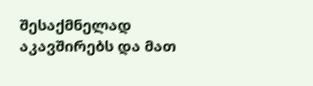შესაქმნელად აკავშირებს და მათ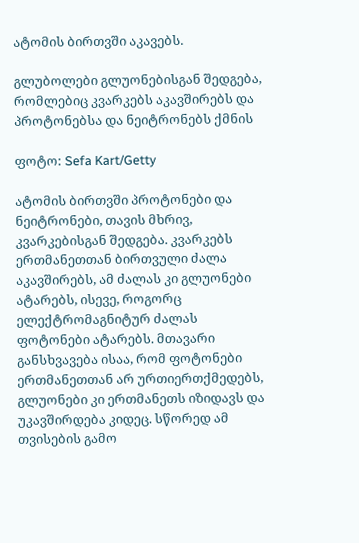ატომის ბირთვში აკავებს.

გლუბოლები გლუონებისგან შედგება, რომლებიც კვარკებს აკავშირებს და პროტონებსა და ნეიტრონებს ქმნის

ფოტო: Sefa Kart/Getty

ატომის ბირთვში პროტონები და ნეიტრონები, თავის მხრივ, კვარკებისგან შედგება. კვარკებს ერთმანეთთან ბირთვული ძალა აკავშირებს, ამ ძალას კი გლუონები ატარებს, ისევე, როგორც ელექტრომაგნიტურ ძალას ფოტონები ატარებს. მთავარი განსხვავება ისაა, რომ ფოტონები ერთმანეთთან არ ურთიერთქმედებს, გლუონები კი ერთმანეთს იზიდავს და უკავშირდება კიდეც. სწორედ ამ თვისების გამო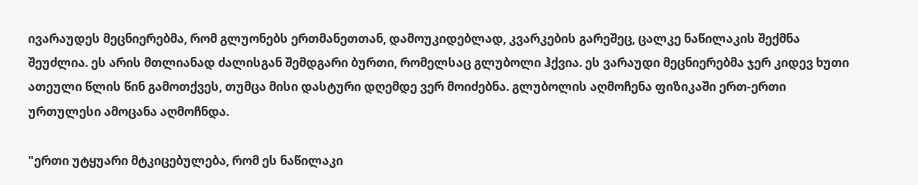ივარაუდეს მეცნიერებმა, რომ გლუონებს ერთმანეთთან, დამოუკიდებლად, კვარკების გარეშეც, ცალკე ნაწილაკის შექმნა შეუძლია. ეს არის მთლიანად ძალისგან შემდგარი ბურთი, რომელსაც გლუბოლი ჰქვია. ეს ვარაუდი მეცნიერებმა ჯერ კიდევ ხუთი ათეული წლის წინ გამოთქვეს, თუმცა მისი დასტური დღემდე ვერ მოიძებნა. გლუბოლის აღმოჩენა ფიზიკაში ერთ-ერთი ურთულესი ამოცანა აღმოჩნდა.

"ერთი უტყუარი მტკიცებულება, რომ ეს ნაწილაკი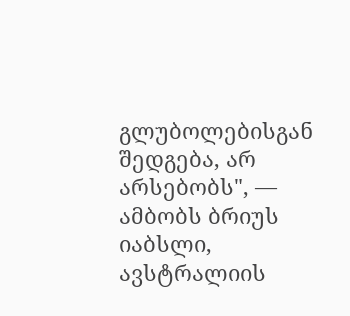გლუბოლებისგან შედგება, არ არსებობს", — ამბობს ბრიუს იაბსლი, ავსტრალიის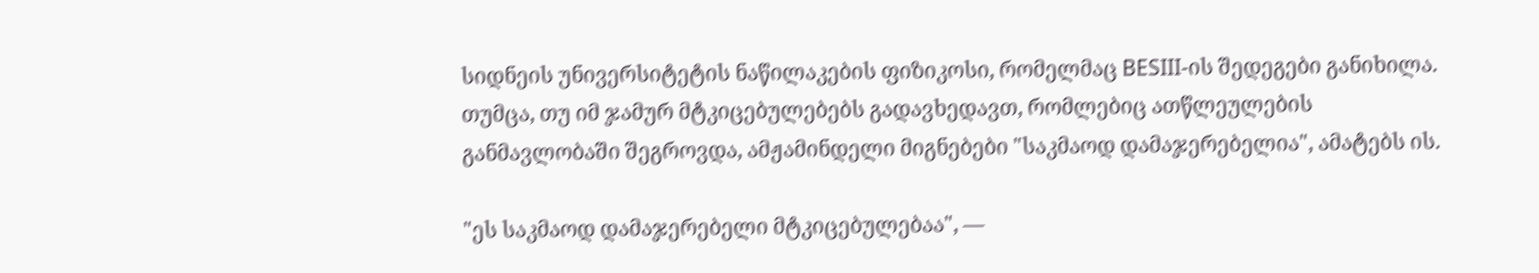სიდნეის უნივერსიტეტის ნაწილაკების ფიზიკოსი, რომელმაც BESIII-ის შედეგები განიხილა. თუმცა, თუ იმ ჯამურ მტკიცებულებებს გადავხედავთ, რომლებიც ათწლეულების განმავლობაში შეგროვდა, ამჟამინდელი მიგნებები "საკმაოდ დამაჯერებელია", ამატებს ის.

"ეს საკმაოდ დამაჯერებელი მტკიცებულებაა", —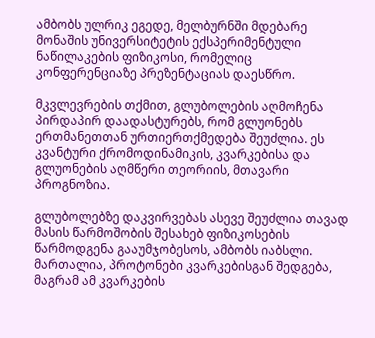ამბობს ულრიკ ეგედე, მელბურნში მდებარე მონაშის უნივერსიტეტის ექსპერიმენტული ნაწილაკების ფიზიკოსი, რომელიც კონფერენციაზე პრეზენტაციას დაესწრო.

მკვლევრების თქმით, გლუბოლების აღმოჩენა პირდაპირ დაადასტურებს, რომ გლუონებს ერთმანეთთან ურთიერთქმედება შეუძლია. ეს კვანტური ქრომოდინამიკის, კვარკებისა და გლუონების აღმწერი თეორიის, მთავარი პროგნოზია.

გლუბოლებზე დაკვირვებას ასევე შეუძლია თავად მასის წარმოშობის შესახებ ფიზიკოსების წარმოდგენა გააუმჯობესოს, ამბობს იაბსლი. მართალია, პროტონები კვარკებისგან შედგება, მაგრამ ამ კვარკების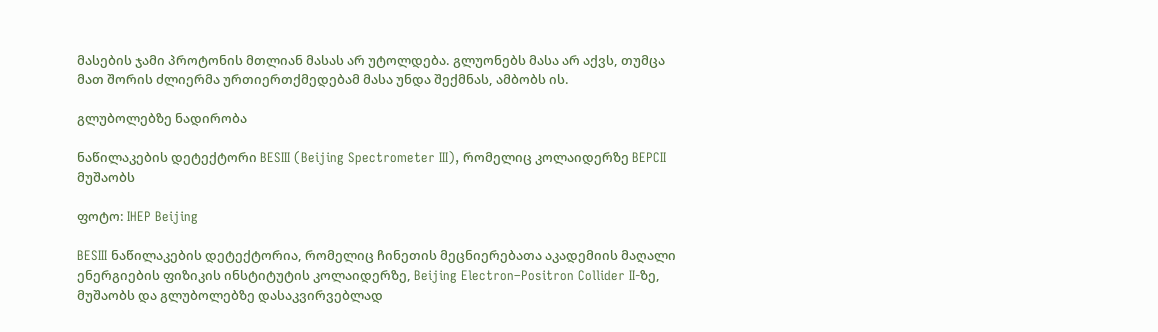მასების ჯამი პროტონის მთლიან მასას არ უტოლდება. გლუონებს მასა არ აქვს, თუმცა მათ შორის ძლიერმა ურთიერთქმედებამ მასა უნდა შექმნას, ამბობს ის.

გლუბოლებზე ნადირობა

ნაწილაკების დეტექტორი BESIII (Beijing Spectrometer III), რომელიც კოლაიდერზე BEPCII მუშაობს

ფოტო: IHEP Beijing

BESIII ნაწილაკების დეტექტორია, რომელიც ჩინეთის მეცნიერებათა აკადემიის მაღალი ენერგიების ფიზიკის ინსტიტუტის კოლაიდერზე, Beijing Electron–Positron Collider II-ზე, მუშაობს და გლუბოლებზე დასაკვირვებლად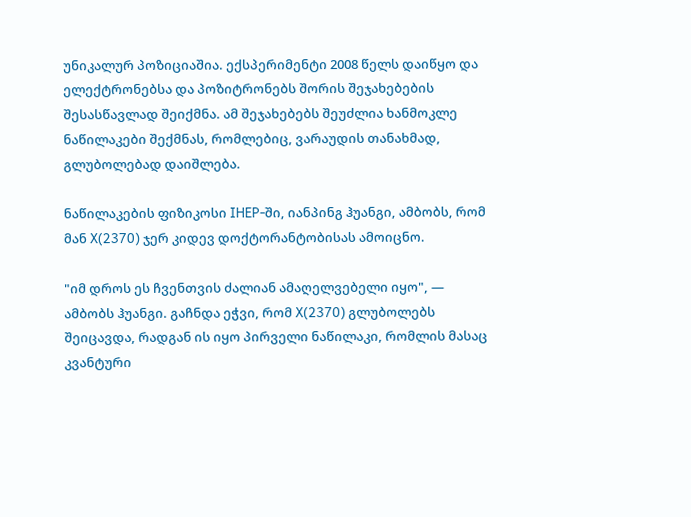უნიკალურ პოზიციაშია. ექსპერიმენტი 2008 წელს დაიწყო და ელექტრონებსა და პოზიტრონებს შორის შეჯახებების შესასწავლად შეიქმნა. ამ შეჯახებებს შეუძლია ხანმოკლე ნაწილაკები შექმნას, რომლებიც, ვარაუდის თანახმად, გლუბოლებად დაიშლება.

ნაწილაკების ფიზიკოსი IHEP-ში, იანპინგ ჰუანგი, ამბობს, რომ მან X(2370) ჯერ კიდევ დოქტორანტობისას ამოიცნო.

"იმ დროს ეს ჩვენთვის ძალიან ამაღელვებელი იყო", — ამბობს ჰუანგი. გაჩნდა ეჭვი, რომ X(2370) გლუბოლებს შეიცავდა, რადგან ის იყო პირველი ნაწილაკი, რომლის მასაც კვანტური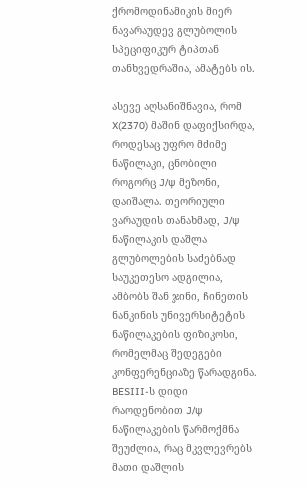ქრომოდინამიკის მიერ ნავარაუდევ გლუბოლის სპეციფიკურ ტიპთან თანხვედრაშია, ამატებს ის.

ასევე აღსანიშნავია, რომ X(2370) მაშინ დაფიქსირდა, როდესაც უფრო მძიმე ნაწილაკი, ცნობილი როგორც J/ψ მეზონი, დაიშალა. თეორიული ვარაუდის თანახმად, J/ψ ნაწილაკის დაშლა გლუბოლების საძებნად საუკეთესო ადგილია, ამბობს შან ჯინი, ჩინეთის ნანკინის უნივერსიტეტის ნაწილაკების ფიზიკოსი, რომელმაც შედეგები კონფერენციაზე წარადგინა. BESIII-ს დიდი რაოდენობით J/ψ ნაწილაკების წარმოქმნა შეუძლია, რაც მკვლევრებს მათი დაშლის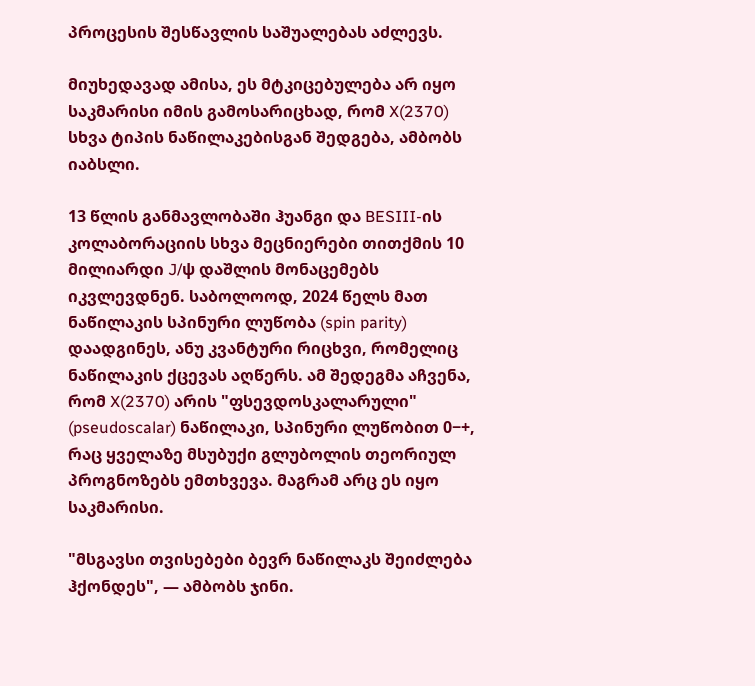პროცესის შესწავლის საშუალებას აძლევს.

მიუხედავად ამისა, ეს მტკიცებულება არ იყო საკმარისი იმის გამოსარიცხად, რომ X(2370) სხვა ტიპის ნაწილაკებისგან შედგება, ამბობს იაბსლი.

13 წლის განმავლობაში ჰუანგი და BESIII-ის კოლაბორაციის სხვა მეცნიერები თითქმის 10 მილიარდი J/ψ დაშლის მონაცემებს იკვლევდნენ. საბოლოოდ, 2024 წელს მათ ნაწილაკის სპინური ლუწობა (spin parity) დაადგინეს, ანუ კვანტური რიცხვი, რომელიც ნაწილაკის ქცევას აღწერს. ამ შედეგმა აჩვენა, რომ X(2370) არის "ფსევდოსკალარული" (pseudoscalar) ნაწილაკი, სპინური ლუწობით 0−+, რაც ყველაზე მსუბუქი გლუბოლის თეორიულ პროგნოზებს ემთხვევა. მაგრამ არც ეს იყო საკმარისი.

"მსგავსი თვისებები ბევრ ნაწილაკს შეიძლება ჰქონდეს", — ამბობს ჯინი.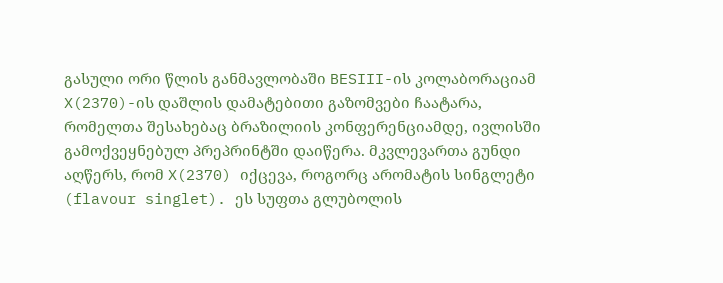გასული ორი წლის განმავლობაში BESIII-ის კოლაბორაციამ X(2370)-ის დაშლის დამატებითი გაზომვები ჩაატარა, რომელთა შესახებაც ბრაზილიის კონფერენციამდე, ივლისში გამოქვეყნებულ პრეპრინტში დაიწერა. მკვლევართა გუნდი აღწერს, რომ X(2370) იქცევა, როგორც არომატის სინგლეტი (flavour singlet). ეს სუფთა გლუბოლის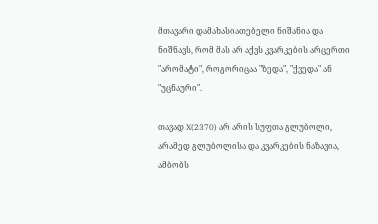მთავარი დამახასიათებელი ნიშანია და ნიშნავს, რომ მას არ აქვს კვარკების არცერთი "არომატი", როგორიცაა "ზედა", "ქვედა" ან "უცნაური".

თავად X(2370) არ არის სუფთა გლუბოლი, არამედ გლუბოლისა და კვარკების ნაზავია, ამბობს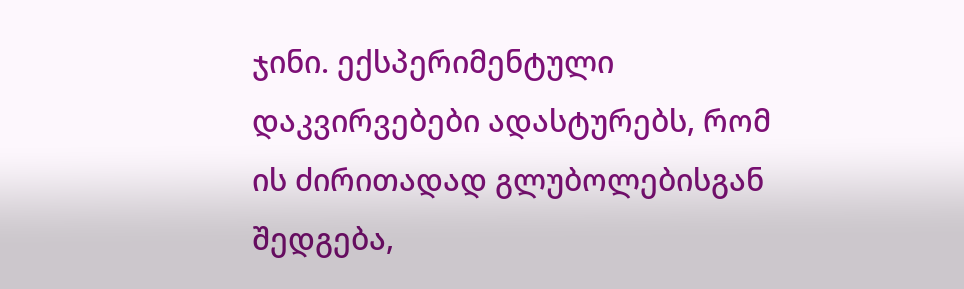ჯინი. ექსპერიმენტული დაკვირვებები ადასტურებს, რომ ის ძირითადად გლუბოლებისგან შედგება,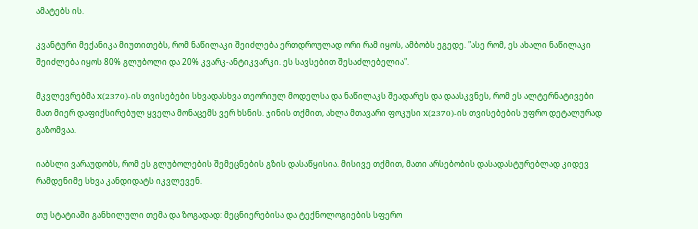ამატებს ის.

კვანტური მექანიკა მიუთითებს, რომ ნაწილაკი შეიძლება ერთდროულად ორი რამ იყოს, ამბობს ეგედე. "ასე რომ, ეს ახალი ნაწილაკი შეიძლება იყოს 80% გლუბოლი და 20% კვარკ-ანტიკვარკი. ეს სავსებით შესაძლებელია".

მკვლევრებმა X(2370)-ის თვისებები სხვადასხვა თეორიულ მოდელსა და ნაწილაკს შეადარეს და დაასკვნეს, რომ ეს ალტერნატივები მათ მიერ დაფიქსირებულ ყველა მონაცემს ვერ ხსნის. ჯინის თქმით, ახლა მთავარი ფოკუსი X(2370)-ის თვისებების უფრო დეტალურად გაზომვაა.

იაბსლი ვარაუდობს, რომ ეს გლუბოლების შემეცნების გზის დასაწყისია. მისივე თქმით, მათი არსებობის დასადასტურებლად კიდევ რამდენიმე სხვა კანდიდატს იკვლევენ.

თუ სტატიაში განხილული თემა და ზოგადად: მეცნიერებისა და ტექნოლოგიების სფერო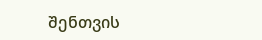შენთვის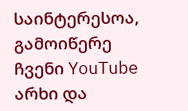საინტერესოა, გამოიწერე ჩვენი YouTube არხი და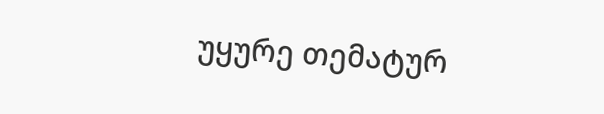უყურე თემატურ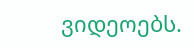ვიდეოებს.